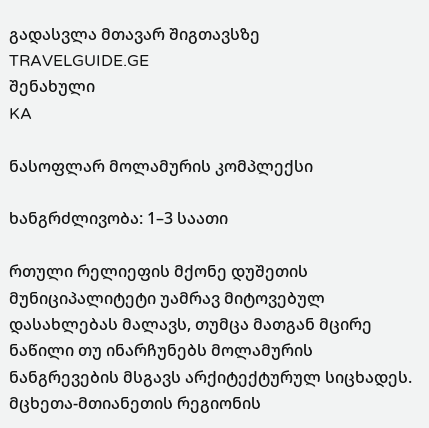გადასვლა მთავარ შიგთავსზე
TRAVELGUIDE.GE
შენახული
KA

ნასოფლარ მოლამურის კომპლექსი

ხანგრძლივობა: 1–3 საათი

რთული რელიეფის მქონე დუშეთის მუნიციპალიტეტი უამრავ მიტოვებულ დასახლებას მალავს, თუმცა მათგან მცირე ნაწილი თუ ინარჩუნებს მოლამურის ნანგრევების მსგავს არქიტექტურულ სიცხადეს. მცხეთა-მთიანეთის რეგიონის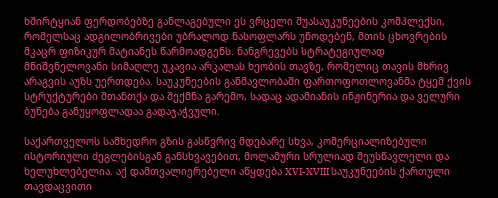ხშირტყიან ფერდობებზე განლაგებული ეს ვრცელი შუასაუკუნეების კომპლექსი, რომელსაც ადგილობრივები უბრალოდ ნასოფლარს უწოდებენ, მთის ცხოვრების მკაცრ ფიზიკურ მატიანეს წარმოადგენს. ნანგრევებს სტრატეგიულად მნიშვნელოვანი სიმაღლე უკავია არკალას ხეობის თავზე, რომელიც თავის მხრივ არაგვის აუზს უერთდება. საუკუნეების განმავლობაში ფართოფოთლოვანმა ტყემ ქვის სტრუქტურები შთანთქა და შექმნა გარემო, სადაც ადამიანის ინჟინერია და ველური ბუნება განუყოფლადაა გადაჯაჭვული.

საქართველოს სამხედრო გზის გასწვრივ მდებარე სხვა, კომერციალიზებული ისტორიული ძეგლებისგან განსხვავებით, მოლამური სრულიად შეუსწავლელი და ხელუხლებელია. აქ დამთვალიერებელი აწყდება XVI-XVIII საუკუნეების ქართული თავდაცვითი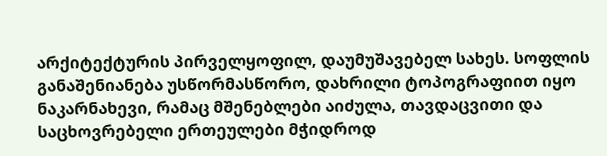არქიტექტურის პირველყოფილ, დაუმუშავებელ სახეს. სოფლის განაშენიანება უსწორმასწორო, დახრილი ტოპოგრაფიით იყო ნაკარნახევი, რამაც მშენებლები აიძულა, თავდაცვითი და საცხოვრებელი ერთეულები მჭიდროდ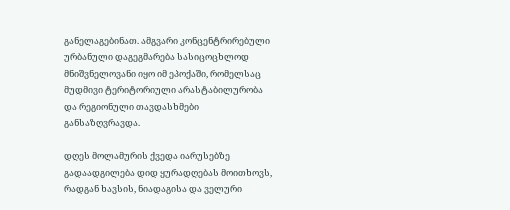განელაგებინათ. ამგვარი კონცენტრირებული ურბანული დაგეგმარება სასიცოცხლოდ მნიშვნელოვანი იყო იმ ეპოქაში, რომელსაც მუდმივი ტერიტორიული არასტაბილურობა და რეგიონული თავდასხმები განსაზღვრავდა.

დღეს მოლამურის ქვედა იარუსებზე გადაადგილება დიდ ყურადღებას მოითხოვს, რადგან ხავსის, ნიადაგისა და ველური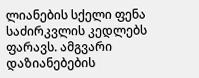ლიანების სქელი ფენა საძირკვლის კედლებს ფარავს. ამგვარი დაზიანებების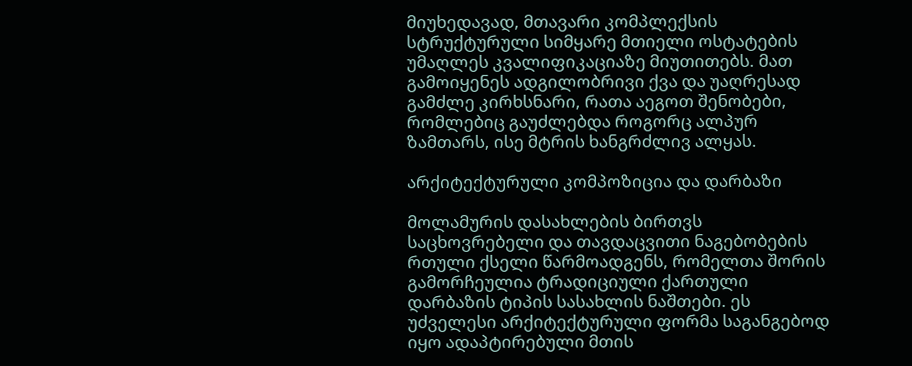მიუხედავად, მთავარი კომპლექსის სტრუქტურული სიმყარე მთიელი ოსტატების უმაღლეს კვალიფიკაციაზე მიუთითებს. მათ გამოიყენეს ადგილობრივი ქვა და უაღრესად გამძლე კირხსნარი, რათა აეგოთ შენობები, რომლებიც გაუძლებდა როგორც ალპურ ზამთარს, ისე მტრის ხანგრძლივ ალყას.

არქიტექტურული კომპოზიცია და დარბაზი

მოლამურის დასახლების ბირთვს საცხოვრებელი და თავდაცვითი ნაგებობების რთული ქსელი წარმოადგენს, რომელთა შორის გამორჩეულია ტრადიციული ქართული დარბაზის ტიპის სასახლის ნაშთები. ეს უძველესი არქიტექტურული ფორმა საგანგებოდ იყო ადაპტირებული მთის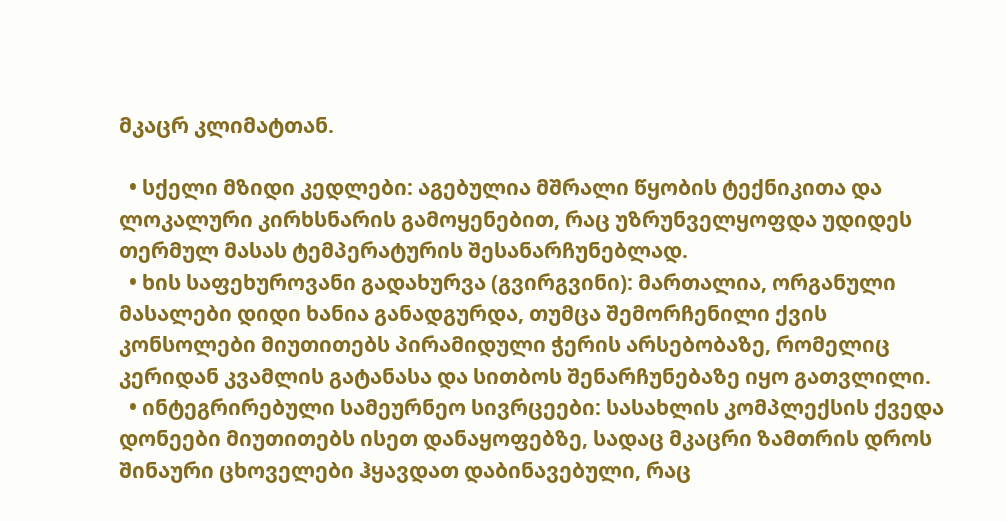მკაცრ კლიმატთან.

  • სქელი მზიდი კედლები: აგებულია მშრალი წყობის ტექნიკითა და ლოკალური კირხსნარის გამოყენებით, რაც უზრუნველყოფდა უდიდეს თერმულ მასას ტემპერატურის შესანარჩუნებლად.
  • ხის საფეხუროვანი გადახურვა (გვირგვინი): მართალია, ორგანული მასალები დიდი ხანია განადგურდა, თუმცა შემორჩენილი ქვის კონსოლები მიუთითებს პირამიდული ჭერის არსებობაზე, რომელიც კერიდან კვამლის გატანასა და სითბოს შენარჩუნებაზე იყო გათვლილი.
  • ინტეგრირებული სამეურნეო სივრცეები: სასახლის კომპლექსის ქვედა დონეები მიუთითებს ისეთ დანაყოფებზე, სადაც მკაცრი ზამთრის დროს შინაური ცხოველები ჰყავდათ დაბინავებული, რაც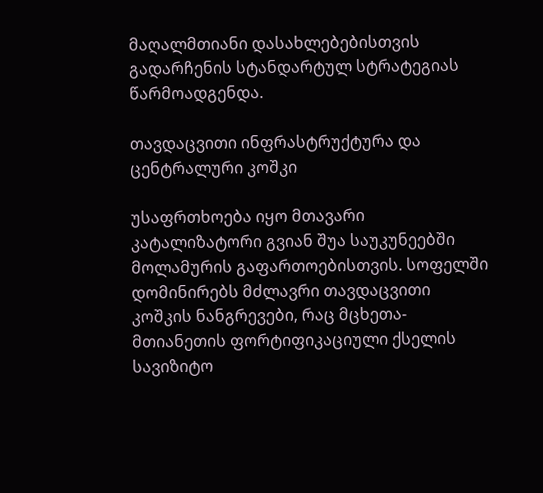მაღალმთიანი დასახლებებისთვის გადარჩენის სტანდარტულ სტრატეგიას წარმოადგენდა.

თავდაცვითი ინფრასტრუქტურა და ცენტრალური კოშკი

უსაფრთხოება იყო მთავარი კატალიზატორი გვიან შუა საუკუნეებში მოლამურის გაფართოებისთვის. სოფელში დომინირებს მძლავრი თავდაცვითი კოშკის ნანგრევები, რაც მცხეთა-მთიანეთის ფორტიფიკაციული ქსელის სავიზიტო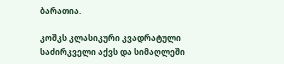ბარათია.

კოშკს კლასიკური კვადრატული საძირკველი აქვს და სიმაღლეში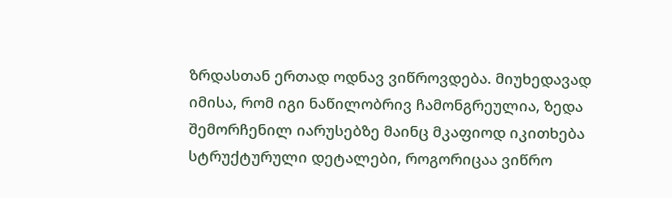ზრდასთან ერთად ოდნავ ვიწროვდება. მიუხედავად იმისა, რომ იგი ნაწილობრივ ჩამონგრეულია, ზედა შემორჩენილ იარუსებზე მაინც მკაფიოდ იკითხება სტრუქტურული დეტალები, როგორიცაა ვიწრო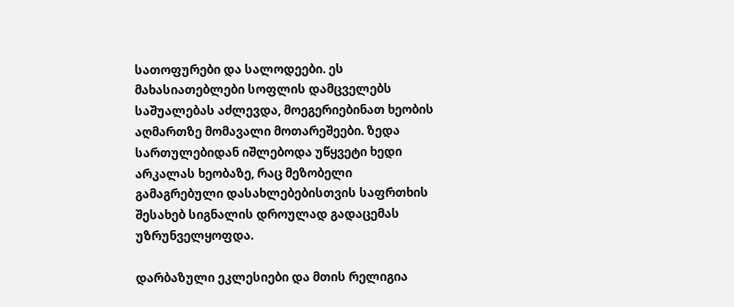სათოფურები და სალოდეები. ეს მახასიათებლები სოფლის დამცველებს საშუალებას აძლევდა, მოეგერიებინათ ხეობის აღმართზე მომავალი მოთარეშეები. ზედა სართულებიდან იშლებოდა უწყვეტი ხედი არკალას ხეობაზე, რაც მეზობელი გამაგრებული დასახლებებისთვის საფრთხის შესახებ სიგნალის დროულად გადაცემას უზრუნველყოფდა.

დარბაზული ეკლესიები და მთის რელიგია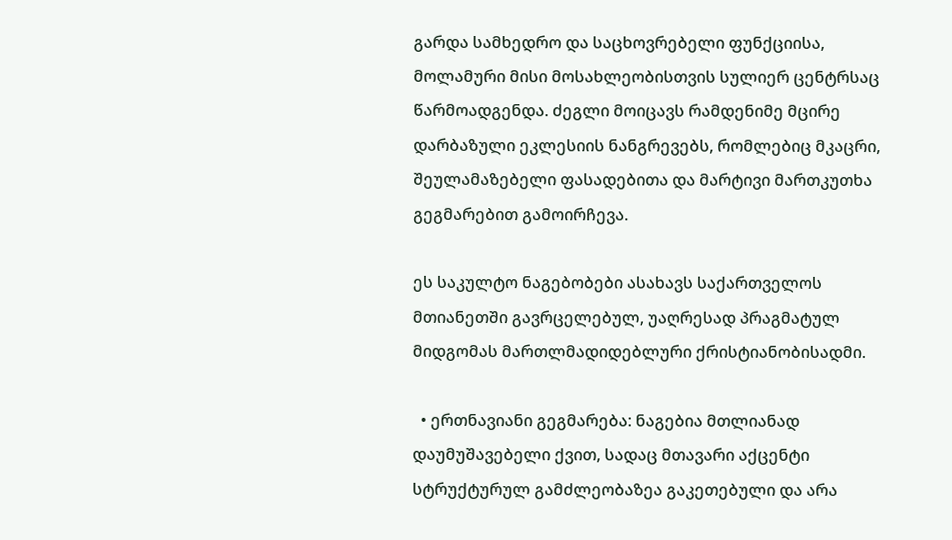გარდა სამხედრო და საცხოვრებელი ფუნქციისა, მოლამური მისი მოსახლეობისთვის სულიერ ცენტრსაც წარმოადგენდა. ძეგლი მოიცავს რამდენიმე მცირე დარბაზული ეკლესიის ნანგრევებს, რომლებიც მკაცრი, შეულამაზებელი ფასადებითა და მარტივი მართკუთხა გეგმარებით გამოირჩევა.

ეს საკულტო ნაგებობები ასახავს საქართველოს მთიანეთში გავრცელებულ, უაღრესად პრაგმატულ მიდგომას მართლმადიდებლური ქრისტიანობისადმი.

  • ერთნავიანი გეგმარება: ნაგებია მთლიანად დაუმუშავებელი ქვით, სადაც მთავარი აქცენტი სტრუქტურულ გამძლეობაზეა გაკეთებული და არა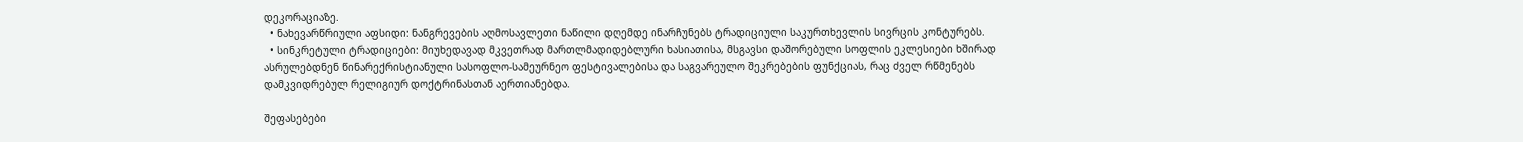დეკორაციაზე.
  • ნახევარწრიული აფსიდი: ნანგრევების აღმოსავლეთი ნაწილი დღემდე ინარჩუნებს ტრადიციული საკურთხევლის სივრცის კონტურებს.
  • სინკრეტული ტრადიციები: მიუხედავად მკვეთრად მართლმადიდებლური ხასიათისა, მსგავსი დაშორებული სოფლის ეკლესიები ხშირად ასრულებდნენ წინარექრისტიანული სასოფლო-სამეურნეო ფესტივალებისა და საგვარეულო შეკრებების ფუნქციას, რაც ძველ რწმენებს დამკვიდრებულ რელიგიურ დოქტრინასთან აერთიანებდა.

შეფასებები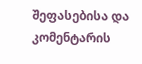შეფასებისა და კომენტარის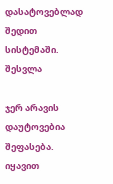დასატოვებლად შედით სისტემაში. შესვლა

ჯერ არავის დაუტოვებია შეფასება. იყავით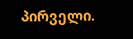პირველი.